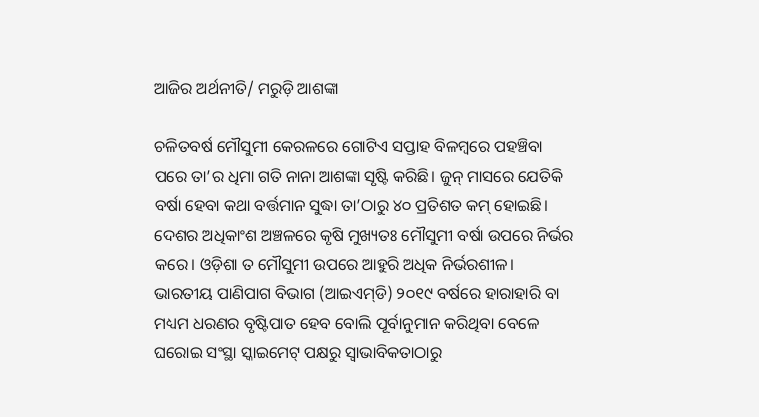ଆଜିର ଅର୍ଥନୀତି/ ମରୁଡ଼ି ଆଶଙ୍କା

ଚଳିତବର୍ଷ ମୌସୁମୀ କେରଳରେ ଗୋଟିଏ ସପ୍ତାହ ବିଳମ୍ବରେ ପହଞ୍ଚିବା ପରେ ତା’ର ଧିମା ଗତି ନାନା ଆଶଙ୍କା ସୃଷ୍ଟି କରିଛି। ଜୁନ୍‌ ମାସରେ ଯେତିକି ବର୍ଷା ହେବା କଥା ବର୍ତ୍ତମାନ ସୁଦ୍ଧା ତା’ଠାରୁ ୪୦ ପ୍ରତିଶତ କମ୍‌ ହୋଇଛି। ଦେଶର ଅଧିକାଂଶ ଅଞ୍ଚଳରେ କୃଷି ମୁଖ୍ୟତଃ ମୌସୁମୀ ବର୍ଷା ଉପରେ ନିର୍ଭର କରେ। ଓଡ଼ିଶା ତ ମୌସୁମୀ ଉପରେ ଆହୁରି ଅଧିକ ନିର୍ଭରଶୀଳ। ଭାରତୀୟ ପାଣିପାଗ ବିଭାଗ (ଆଇଏମ୍‌ଡି) ୨୦୧୯ ବର୍ଷରେ ହାରାହାରି ବା ମଧ୍ୟମ ଧରଣର ବୃଷ୍ଟିପାତ ହେବ ବୋଲି ପୂର୍ବାନୁମାନ କରିଥିବା ବେଳେ ଘରୋଇ ସଂସ୍ଥା ସ୍କାଇମେଟ୍‌ ପକ୍ଷରୁ ସ୍ବାଭାବିକତାଠାରୁ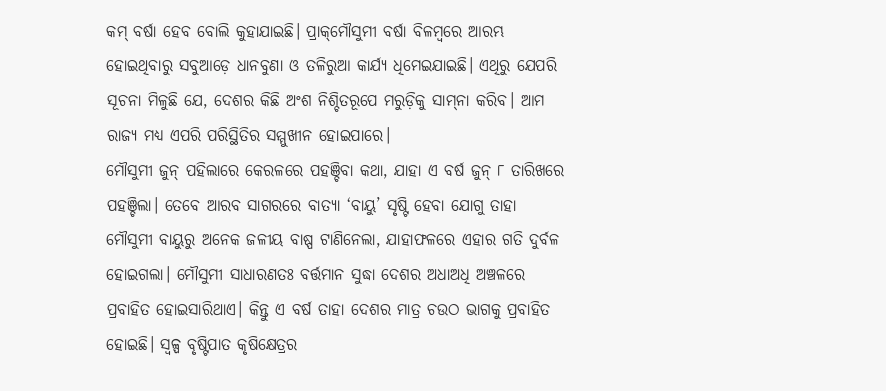କମ୍‌ ବର୍ଷା ହେବ ବୋଲି କୁହାଯାଇଛି। ପ୍ରାକ୍‌ମୌସୁମୀ ବର୍ଷା ବିଳମ୍ବରେ ଆରମ୍ଭ ହୋଇଥିବାରୁ ସବୁଆଡ଼େ ଧାନବୁଣା ଓ ତଳିରୁଆ କାର୍ଯ୍ୟ ଧିମେଇଯାଇଛି। ଏଥିରୁ ଯେପରି ସୂଚନା ମିଳୁଛି ଯେ, ଦେଶର କିଛି ଅଂଶ ନିଶ୍ଚିତରୂପେ ମରୁଡ଼ିକୁ ସାମ୍‌ନା କରିବ। ଆମ ରାଜ୍ୟ ମଧ୍ୟ ଏପରି ପରିସ୍ଥିତିର ସମ୍ମୁଖୀନ ହୋଇପାରେ।
ମୌସୁମୀ ଜୁନ୍‌ ପହିଲାରେ କେରଳରେ ପହଞ୍ଚିବା କଥା, ଯାହା ଏ ବର୍ଷ ଜୁନ୍‌ ୮ ତାରିଖରେ ପହଞ୍ଚିଲା। ତେବେ ଆରବ ସାଗରରେ ବାତ୍ୟା ‘ବାୟୁ’ ସୃଷ୍ଟି ହେବା ଯୋଗୁ ତାହା ମୌସୁମୀ ବାୟୁରୁ ଅନେକ ଜଳୀୟ ବାଷ୍ପ ଟାଣିନେଲା, ଯାହାଫଳରେ ଏହାର ଗତି ଦୁର୍ବଳ ହୋଇଗଲା। ମୌସୁମୀ ସାଧାରଣତଃ ବର୍ତ୍ତମାନ ସୁଦ୍ଧା ଦେଶର ଅଧାଅଧି ଅଞ୍ଚଳରେ ପ୍ରବାହିତ ହୋଇସାରିଥାଏ। କିନ୍ତୁ ଏ ବର୍ଷ ତାହା ଦେଶର ମାତ୍ର ଚଉଠ ଭାଗକୁ ପ୍ରବାହିତ ହୋଇଛି। ସ୍ବଳ୍ପ ବୃଷ୍ଟିପାତ କୃଷିକ୍ଷେତ୍ରର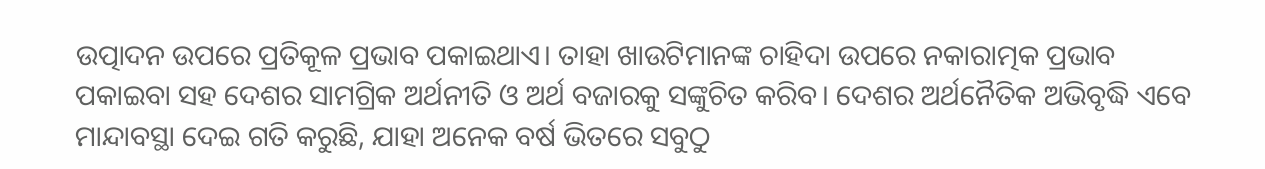ଉତ୍ପାଦନ ଉପରେ ପ୍ରତିକୂଳ ପ୍ରଭାବ ପକାଇଥାଏ। ତାହା ଖାଉଟିମାନଙ୍କ ଚାହିଦା ଉପରେ ନକାରାତ୍ମକ ପ୍ରଭାବ ପକାଇବା ସହ ଦେଶର ସାମଗ୍ରିକ ଅର୍ଥନୀତି ଓ ଅର୍ଥ ବଜାରକୁ ସଙ୍କୁଚିତ କରିବ। ଦେଶର ଅର୍ଥନୈତିକ ଅଭିବୃଦ୍ଧି ଏବେ ମାନ୍ଦାବସ୍ଥା ଦେଇ ଗତି କରୁଛି, ଯାହା ଅନେକ ବର୍ଷ ଭିତରେ ସବୁଠୁ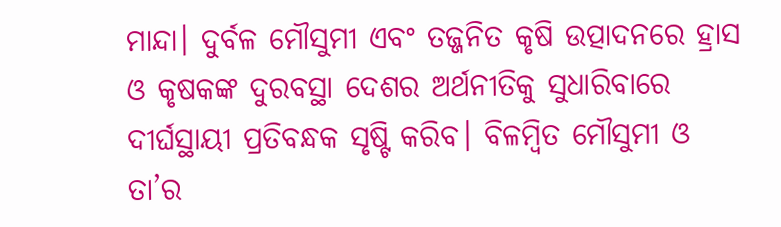ମାନ୍ଦା। ଦୁର୍ବଳ ମୌସୁମୀ ଏବଂ ତଜ୍ଜନିତ କୃଷି ଉତ୍ପାଦନରେ ହ୍ରାସ ଓ କୃଷକଙ୍କ ଦୁରବସ୍ଥା ଦେଶର ଅର୍ଥନୀତିକୁ ସୁଧାରିବାରେ ଦୀର୍ଘସ୍ଥାୟୀ ପ୍ରତିବନ୍ଧକ ସୃଷ୍ଟି କରିବ। ବିଳମ୍ବିତ ମୌସୁମୀ ଓ ତା’ର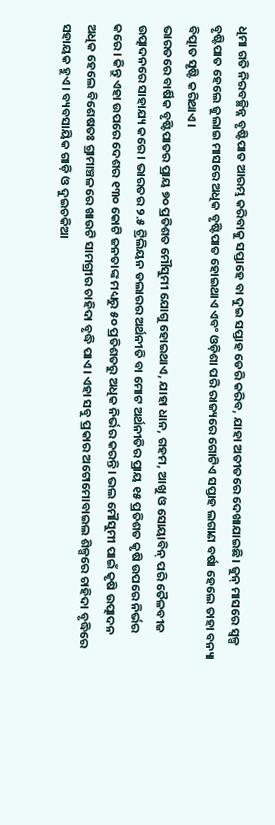ଧିମା ଗତି ନିରବଚ୍ଛିନ୍ନ ବୃଷ୍ଟିପାତ ଆରମ୍ଭ କରିବାକୁ ସପ୍ତାହେ ବା ଦୁଇ ସପ୍ତାହ ଡେରି କରିବ, ଯାହା ଅତୀତରେ ଦେଖାଯାଇଛି। ଜୁନ୍‌ ମାସରେ ସ୍ବଳ୍ପ ବୃଷ୍ଟିପାତ ହେଲେ ଜୁଲାଇ ମାସରେ ଅଧିକ ବୃଷ୍ଟିପାତ ହୋଇଥାଏ ଏବଂ ଓଡ଼ିଶା ପରି ରାଜ୍ୟରେ ଗୋଟିଏ ସପ୍ତାହ ଲଗାଣ ବର୍ଷା ହେଲେ ତାହା ବନ୍ୟା ବିତ୍ପାତ ସୃଷ୍ଟି କରିଥାଏ।
ଭାରତରେ ବାର୍ଷିକ ବୃଷ୍ଟିପାତର ପ୍ରାୟ ୭୦ ପ୍ରତିଶତ ମୌସୁମୀ ଯୋଗୁ ହୋଇଥାଏ, ଯାହା ଧାନ, ଗହମ, ଆଖୁ ଓ ସୋୟାବିନ୍‌ ପରି ତୈଳବୀଜ ଉତ୍ପାଦନରେ ସାହାଯ୍ୟ କରେ। ଭାରତର ୨.୫ ଟ୍ରିଲିୟନ ଡଲାରର ଅର୍ଥନୀତି ବା ମୋଟ ଅର୍ଥନୀତିର ପ୍ରାୟ ୧୫ ପ୍ରତିଶତ କୃଷି ଉପରେ ନିର୍ଭର କରେ। କିନ୍ତୁ ଏହା ଉପରେ ଦେଶର ୧୩୦ କୋଟି ଜନତାଙ୍କ ମଧ୍ୟରୁ ୫୦ ପ୍ରତିଶତରୁ ଅଧିକ ନିର୍ଭର କରନ୍ତି। ଭଲ ମୌସୁମୀ ପାଇଁ କୃଷି ଉତ୍ପାଦନ ଅଧିକ ହେଲେ ବିଶେଷତଃ ଗ୍ରାମାଞ୍ଚଳରେ ଖାଉଟି ସାମଗ୍ରୀର ଚାହିଦା ବୃଦ୍ଧି ପାଏ। ଏହା ସବୁ ପ୍ରକାର ଅଟୋମୋବାଇଲ ଶିଳ୍ପରେ ଚାହିଦା ବୃଦ୍ଧିରେ ସହାୟକ ହୁଏ। ବ୍ୟବସାୟିକ ଗାଡ଼ି ଓ ଦୁଇଚକିଆ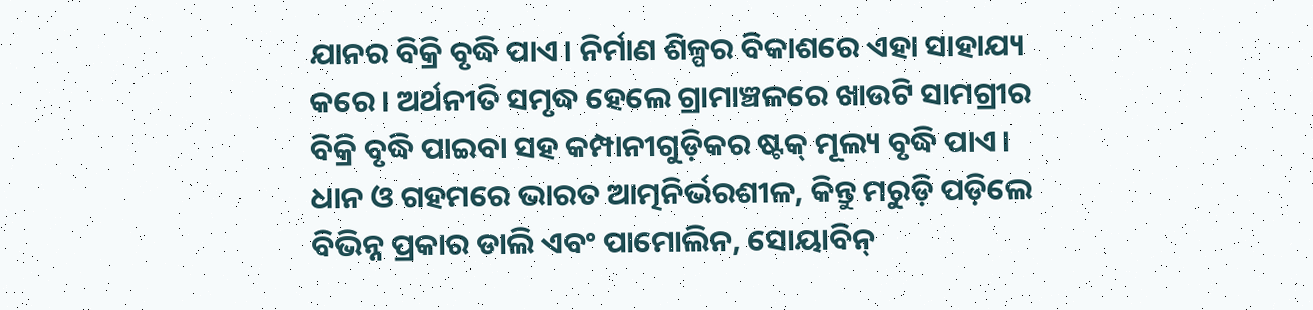ଯାନର ବିକ୍ରି ବୃଦ୍ଧି ପାଏ। ନିର୍ମାଣ ଶିଳ୍ପର ବିକାଶରେ ଏହା ସାହାଯ୍ୟ କରେ। ଅର୍ଥନୀତି ସମୃଦ୍ଧ ହେଲେ ଗ୍ରାମାଞ୍ଚଳରେ ଖାଉଟି ସାମଗ୍ରୀର ବିକ୍ରି ବୃଦ୍ଧି ପାଇବା ସହ କମ୍ପାନୀଗୁଡ଼ିକର ଷ୍ଟକ୍‌ ମୂଲ୍ୟ ବୃଦ୍ଧି ପାଏ। ଧାନ ଓ ଗହମରେ ଭାରତ ଆତ୍ମନିର୍ଭରଶୀଳ, କିନ୍ତୁ ମରୁଡ଼ି ପଡ଼ିଲେ ବିଭିନ୍ନ ପ୍ରକାର ଡାଲି ଏବଂ ପାମୋଲିନ, ସୋୟାବିନ୍‌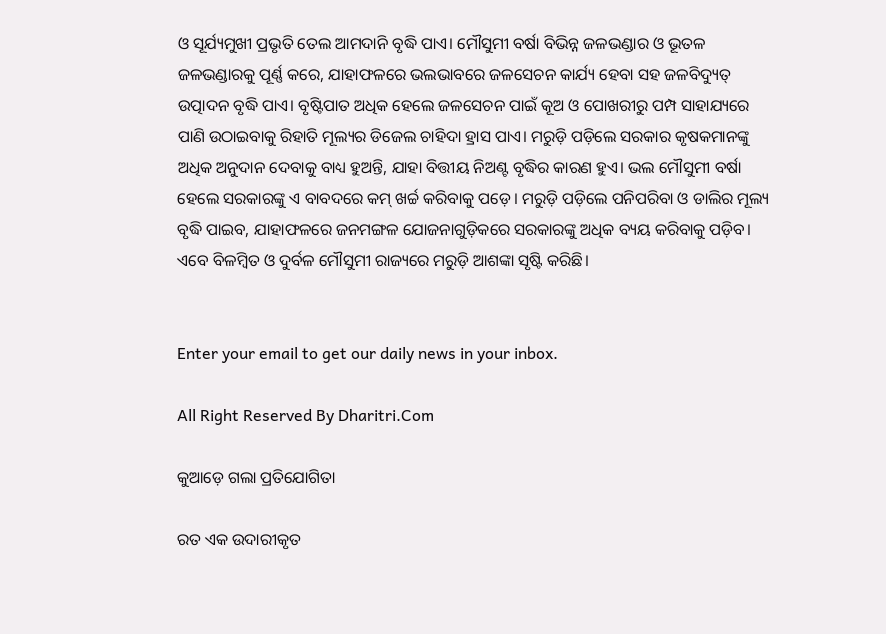ଓ ସୂର୍ଯ୍ୟମୁଖୀ ପ୍ରଭୃତି ତେଲ ଆମଦାନି ବୃଦ୍ଧି ପାଏ। ମୌସୁମୀ ବର୍ଷା ବିଭିନ୍ନ ଜଳଭଣ୍ଡାର ଓ ଭୂତଳ ଜଳଭଣ୍ଡାରକୁ ପୂର୍ଣ୍ଣ କରେ, ଯାହାଫଳରେ ଭଲଭାବରେ ଜଳସେଚନ କାର୍ଯ୍ୟ ହେବା ସହ ଜଳବିଦ୍ୟୁତ୍‌ ଉତ୍ପାଦନ ବୃଦ୍ଧି ପାଏ। ବୃଷ୍ଟିପାତ ଅଧିକ ହେଲେ ଜଳସେଚନ ପାଇଁ କୂଅ ଓ ପୋଖରୀରୁ ପମ୍ପ ସାହାଯ୍ୟରେ ପାଣି ଉଠାଇବାକୁ ରିହାତି ମୂଲ୍ୟର ଡିଜେଲ ଚାହିଦା ହ୍ରାସ ପାଏ। ମରୁଡ଼ି ପଡ଼ିଲେ ସରକାର କୃଷକମାନଙ୍କୁ ଅଧିକ ଅନୁଦାନ ଦେବାକୁ ବାଧ୍ୟ ହୁଅନ୍ତି, ଯାହା ବିତ୍ତୀୟ ନିଅଣ୍ଟ ବୃଦ୍ଧିର କାରଣ ହୁଏ। ଭଲ ମୌସୁମୀ ବର୍ଷା ହେଲେ ସରକାରଙ୍କୁ ଏ ବାବଦରେ କମ୍‌ ଖର୍ଚ୍ଚ କରିବାକୁ ପଡ଼େ। ମରୁଡ଼ି ପଡ଼ିଲେ ପନିପରିବା ଓ ଡାଲିର ମୂଲ୍ୟ ବୃଦ୍ଧି ପାଇବ, ଯାହାଫଳରେ ଜନମଙ୍ଗଳ ଯୋଜନାଗୁଡ଼ିକରେ ସରକାରଙ୍କୁ ଅଧିକ ବ୍ୟୟ କରିବାକୁ ପଡ଼ିବ। ଏବେ ବିଳମ୍ବିତ ଓ ଦୁର୍ବଳ ମୌସୁମୀ ରାଜ୍ୟରେ ମରୁଡ଼ି ଆଶଙ୍କା ସୃଷ୍ଟି କରିଛି।


Enter your email to get our daily news in your inbox.

All Right Reserved By Dharitri.Com

କୁଆଡ଼େ ଗଲା ପ୍ରତିଯୋଗିତା

ରତ ଏକ ଉଦାରୀକୃତ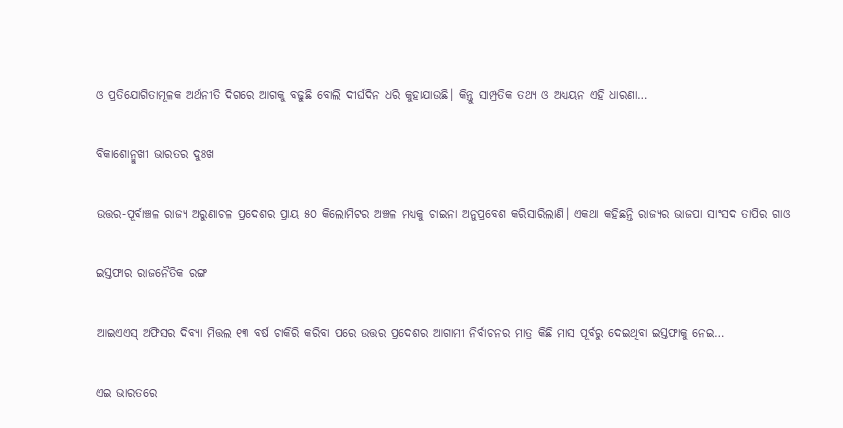ଓ ପ୍ରତିଯୋଗିତାମୂଳକ ଅର୍ଥନୀତି ଦିଗରେ ଆଗକୁ ବଢୁଛି ବୋଲି ଦୀର୍ଘଦିନ ଧରି କୁହାଯାଉଛି। କିନ୍ତୁ ସାମ୍ପ୍ରତିକ ତଥ୍ୟ ଓ ଅଧ୍ୟୟନ ଏହି ଧାରଣା…

ବିକାଶୋନ୍ମୁଖୀ ଭାରତର ଦୁଃଖ

ଉତ୍ତର-ପୂର୍ବାଞ୍ଚଳ ରାଜ୍ୟ ଅରୁଣାଚଳ ପ୍ରଦେଶର ପ୍ରାୟ ୫୦ କିଲୋମିଟର ଅଞ୍ଚଳ ମଧ୍ୟକୁ ଚାଇନା ଅନୁପ୍ରବେଶ କରିସାରିଲାଣି। ଏକଥା କହିଛନ୍ତି ରାଜ୍ୟର ଭାଜପା ସାଂସଦ ତାପିର ଗାଓ

ଇସ୍ତଫାର ରାଜନୈତିକ ରଙ୍ଗ

ଆଇଏଏସ୍‌ ଅଫିସର ଦିବ୍ୟା ମିତ୍ତଲ ୧୩ ବର୍ଷ ଚାକିରି କରିବା ପରେ ଉତ୍ତର ପ୍ରଦେଶର ଆଗାମୀ ନିର୍ବାଚନର ମାତ୍ର କିଛି ମାସ ପୂର୍ବରୁ ଦେଇଥିବା ଇସ୍ତଫାକୁ ନେଇ…

ଏଇ ଭାରତରେ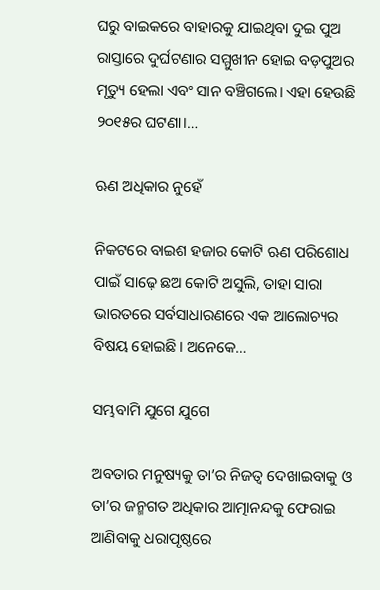ଘରୁ ବାଇକରେ ବାହାରକୁ ଯାଇଥିବା ଦୁଇ ପୁଅ ରାସ୍ତାରେ ଦୁର୍ଘଟଣାର ସମ୍ମୁଖୀନ ହୋଇ ବଡ଼ପୁଅର ମୃତ୍ୟୁ ହେଲା ଏବଂ ସାନ ବଞ୍ଚିଗଲେ। ଏହା ହେଉଛି ୨୦୧୫ର ଘଟଣା।…

ଋଣ ଅଧିକାର ନୁହେଁ

ନିକଟରେ ବାଇଶ ହଜାର କୋଟି ଋଣ ପରିଶୋଧ ପାଇଁ ସାଢ଼େ ଛଅ କୋଟି ଅସୁଲି, ତାହା ସାରା ଭାରତରେ ସର୍ବସାଧାରଣରେ ଏକ ଆଲୋଚ୍ୟର ବିଷୟ ହୋଇଛି। ଅନେକେ…

ସମ୍ଭବାମି ଯୁଗେ ଯୁଗେ

ଅବତାର ମନୁଷ୍ୟକୁ ତା’ର ନିଜତ୍ୱ ଦେଖାଇବାକୁ ଓ ତା’ର ଜନ୍ମଗତ ଅଧିକାର ଆତ୍ମାନନ୍ଦକୁ ଫେରାଇ ଆଣିବାକୁ ଧରାପୃଷ୍ଠରେ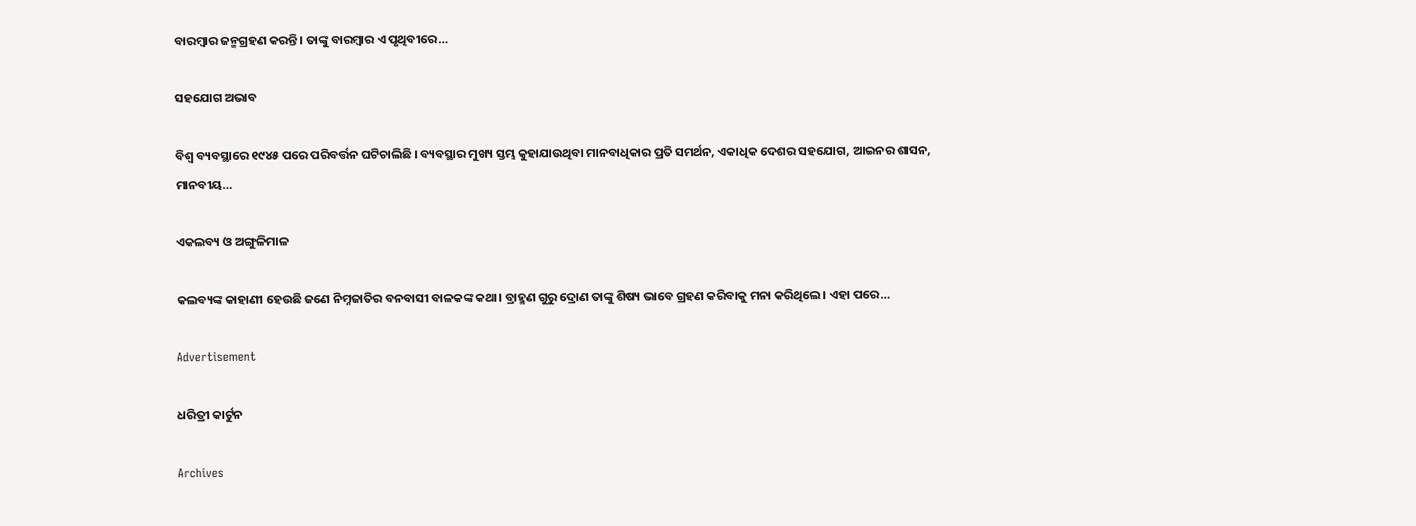ବାରମ୍ବାର ଜନ୍ମଗ୍ରହଣ କରନ୍ତି। ତାଙ୍କୁ ବାରମ୍ବାର ଏ ପୃଥିବୀରେ…

ସହଯୋଗ ଅଭାବ

ବିଶ୍ୱ ବ୍ୟବସ୍ଥାରେ ୧୯୪୫ ପରେ ପରିବର୍ତ୍ତନ ଘଟିଚାଲିଛି । ବ୍ୟବସ୍ଥାର ମୁଖ୍ୟ ସ୍ତମ୍ଭ କୁହାଯାଉଥିବା ମାନବାଧିକାର ପ୍ରତି ସମର୍ଥନ, ଏକାଧିକ ଦେଶର ସହଯୋଗ, ଆଇନର ଶାସନ, ମାନବୀୟ…

ଏକଲବ୍ୟ ଓ ଅଙ୍ଗୁଳିମାଳ

କଲବ୍ୟଙ୍କ କାହାଣୀ ହେଉଛି ଜଣେ ନିମ୍ନଜାତିର ବନବାସୀ ବାଳକଙ୍କ କଥା। ବ୍ରାହ୍ମଣ ଗୁରୁ ଦ୍ରୋଣ ତାଙ୍କୁ ଶିଷ୍ୟ ଭାବେ ଗ୍ରହଣ କରିବାକୁ ମନା କରିଥିଲେ। ଏହା ପରେ…

Advertisement

ଧରିତ୍ରୀ କାର୍ଟୁନ

Archives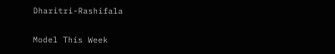Dharitri-Rashifala

Model This Week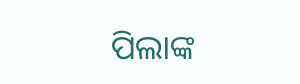ପିଲାଙ୍କ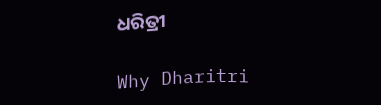ଧରିତ୍ରୀ

Why Dharitri